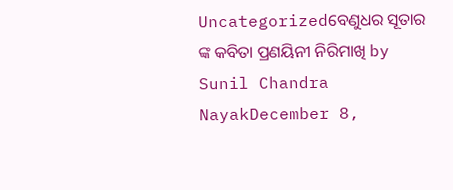Uncategorizedବେଣୁଧର ସୂତାର ଙ୍କ କବିତା ପ୍ରଣୟିନୀ ନିରିମାଖି by Sunil Chandra NayakDecember 8,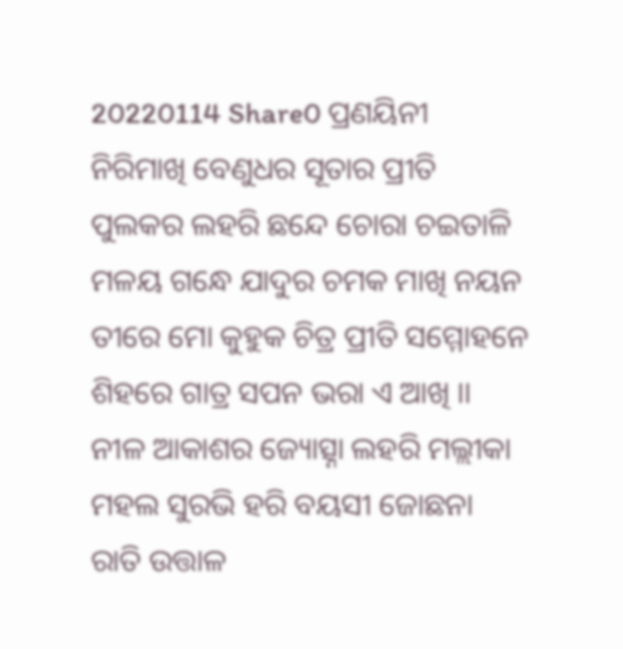20220114 Share0 ପ୍ରଣୟିନୀ ନିରିମାଖି ବେଣୁଧର ସୂତାର ପ୍ରୀତି ପୁଲକର ଲହରି ଛନ୍ଦେ ଚୋରା ଚଇତାଳି ମଳୟ ଗନ୍ଧେ ଯାଦୁର ଚମକ ମାଖି ନୟନ ତୀରେ ମୋ କୁହୁକ ଚିତ୍ର ପ୍ରୀତି ସମ୍ମୋହନେ ଶିହରେ ଗାତ୍ର ସପନ ଭରା ଏ ଆଖି ।। ନୀଳ ଆକାଶର ଜ୍ୟୋତ୍ସ୍ନା ଲହରି ମଲ୍ଲୀକା ମହଲ ସୁରଭି ହରି ବୟସୀ ଜୋଛନା ରାତି ଉତ୍ତାଳ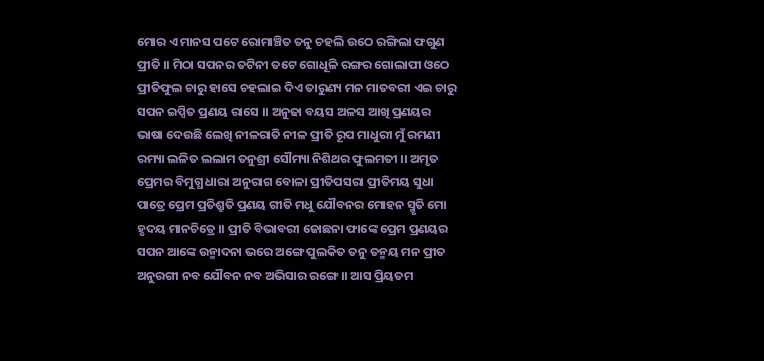ମୋର ଏ ମାନସ ପଟେ ରୋମାଞ୍ଚିତ ତନୁ ଚହଲି ଉଠେ ରଙ୍ଗିଲା ଫଗୁଣ ପ୍ରୀତି ।। ମିଠା ସପନର ତଟିନୀ ତଟେ ଗୋଧୂଳି ରଙ୍ଗର ଗୋଲାପୀ ଓଠେ ପ୍ରୀତିଫୁଲ ଚାରୁ ହାସେ ଚହଲାଇ ଦିଏ ତାରୁଣ୍ୟ ମନ ମାତବରୀ ଏଇ ଚାରୁ ସପନ ଇପ୍ସିତ ପ୍ରଣୟ ରାସେ ।। ଅନୁଢା ବୟସ ଅଳସ ଆଖି ପ୍ରଣୟର ଭାଷା ଦେଉଛି ଲେଖି ନୀଳରାତି ନୀଳ ପ୍ରୀତି ରୂପ ମାଧୁରୀ ମୁଁ ରମଣୀ ରମ୍ୟା ଲଳିତ ଲଲାମ ତନୁଶ୍ରୀ ସୌମ୍ୟା ନିଶିଥର ଫୁଲମତୀ ।। ଅମୃତ ପ୍ରେମର ବିମୁଗ୍ଧ ଧାରା ଅନୁରାଗ ବୋଳା ପ୍ରୀତିପସରା ପ୍ରୀତିମୟ ସୁଧା ପାତ୍ରେ ପ୍ରେମ ପ୍ରତିଶ୍ରୁତି ପ୍ରଣୟ ଗୀତି ମଧୁ ଯୌବନର ମୋହନ ସ୍ମୃତି ମୋ ହୃଦୟ ମାନଚିତ୍ରେ ।। ପ୍ରୀତି ବିଭାବରୀ ଜୋଛନା ଫାଙ୍କେ ପ୍ରେମ ପ୍ରଣୟର ସପନ ଆଙ୍କେ ଉନ୍ମାଦନା ଭରେ ଅଙ୍ଗେ ପୁଲକିତ ତନୁ ତନ୍ମୟ ମନ ପ୍ରୀତ ଅନୁରଗୀ ନବ ଯୌବନ ନବ ଅଭିସାର ରଙ୍ଗେ ।। ଆସ ପ୍ରିୟତମ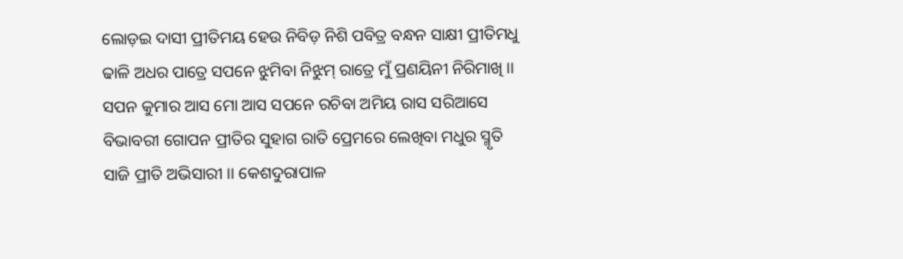ଲୋଡ଼ଇ ଦାସୀ ପ୍ରୀତିମୟ ହେଉ ନିବିଡ଼ ନିଶି ପବିତ୍ର ବନ୍ଧନ ସାକ୍ଷୀ ପ୍ରୀତିମଧୁ ଢାଳି ଅଧର ପାତ୍ରେ ସପନେ ଝୁମିବା ନିଝୁମ୍ ରାତ୍ରେ ମୁଁ ପ୍ରଣୟିନୀ ନିରିମାଖି ।। ସପନ କୁମାର ଆସ ମୋ ଆସ ସପନେ ରଚିବା ଅମିୟ ରାସ ସରିଆସେ ବିଭାବରୀ ଗୋପନ ପ୍ରୀତିର ସୁହାଗ ରାତି ପ୍ରେମରେ ଲେଖିବା ମଧୁର ସ୍ମୃତି ସାଜି ପ୍ରୀତି ଅଭିସାରୀ ।। କେଶଦୁରାପାଳ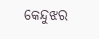କେନ୍ଦୁଝର